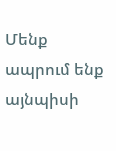Մենք ապրում ենք այնպիսի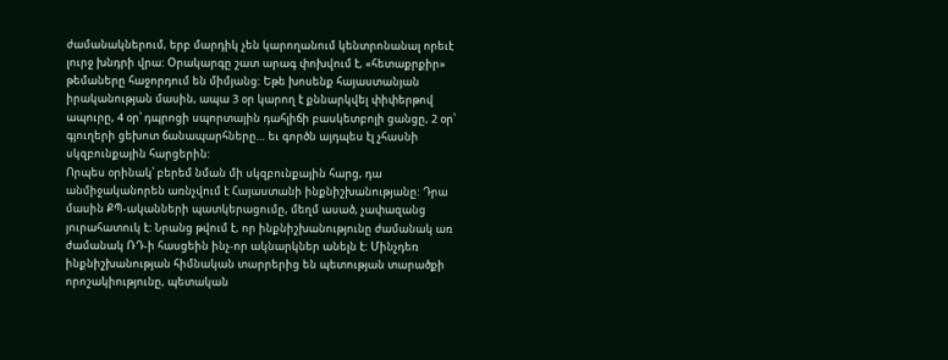ժամանակներում, երբ մարդիկ չեն կարողանում կենտրոնանալ որեւէ լուրջ խնդրի վրա: Օրակարգը շատ արագ փոխվում է, «հետաքրքիր» թեմաները հաջորդում են միմյանց: Եթե խոսենք հայաստանյան իրականության մասին, ապա 3 օր կարող է քննարկվել փիփերթով ապուրը, 4 օր՝ դպրոցի սպորտային դահլիճի բասկետբոլի ցանցը, 2 օր՝ գյուղերի ցեխոտ ճանապարհները… եւ գործն այդպես էլ չհասնի սկզբունքային հարցերին:
Որպես օրինակ՝ բերեմ նման մի սկզբունքային հարց, դա անմիջականորեն առնչվում է Հայաստանի ինքնիշխանությանը: Դրա մասին ՔՊ-ականների պատկերացումը, մեղմ ասած, չափազանց յուրահատուկ է: Նրանց թվում է, որ ինքնիշխանությունը ժամանակ առ ժամանակ ՌԴ-ի հասցեին ինչ-որ ակնարկներ անելն է: Մինչդեռ ինքնիշխանության հիմնական տարրերից են պետության տարածքի որոշակիությունը, պետական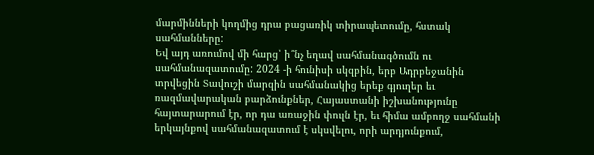մարմինների կողմից դրա բացառիկ տիրապետումը, հստակ սահմանները:
Եվ այդ առումով մի հարց՝ ի՞նչ եղավ սահմանագծումն ու սահմանազատումը: 2024 -ի հունիսի սկզբին, երբ Ադրբեջանին տրվեցին Տավուշի մարզին սահմանակից երեք գյուղեր եւ ռազմավարական բարձունքներ, Հայաստանի իշխանությունը հայտարարում էր, որ դա առաջին փուլն էր, եւ հիմա ամբողջ սահմանի երկայնքով սահմանազատում է սկսվելու, որի արդյունքում,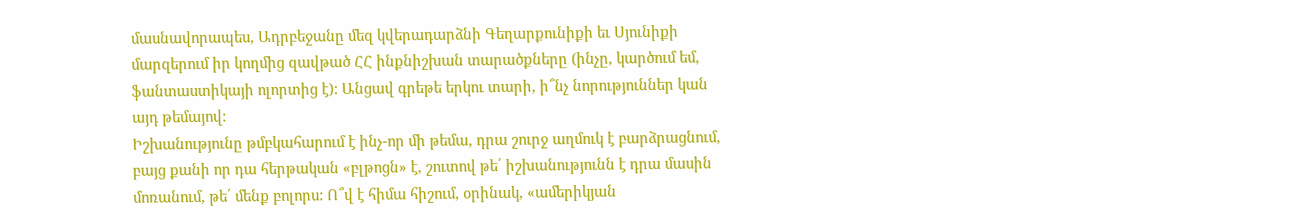մասնավորապես, Ադրբեջանը մեզ կվերադարձնի Գեղարքունիքի եւ Սյունիքի մարզերում իր կողմից զավթած ՀՀ ինքնիշխան տարածքները (ինչը, կարծում եմ, ֆանտաստիկայի ոլորտից է): Անցավ գրեթե երկու տարի, ի՞նչ նորություններ կան այդ թեմայով:
Իշխանությունը թմբկահարում է ինչ-որ մի թեմա, դրա շուրջ աղմուկ է բարձրացնում, բայց քանի որ դա հերթական «բլթոցն» է, շուտով թե՛ իշխանությունն է դրա մասին մոռանում, թե՛ մենք բոլորս: Ո՞վ է հիմա հիշում, օրինակ, «ամերիկյան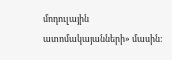մոդուլային ատոմակայանների» մասին: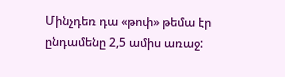Մինչդեռ դա «թոփ» թեմա էր ընդամենը 2,5 ամիս առաջ: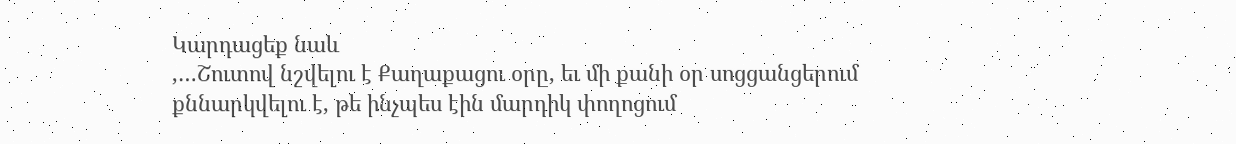Կարդացեք նաև
,…Շուտով նշվելու է Քաղաքացու օրը, եւ մի քանի օր սոցցանցերում քննարկվելու է, թե ինչպես էին մարդիկ փողոցում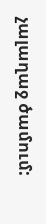չալաղաջ ծամում: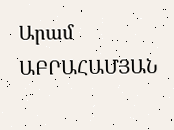Արամ ԱԲՐԱՀԱՄՅԱՆ